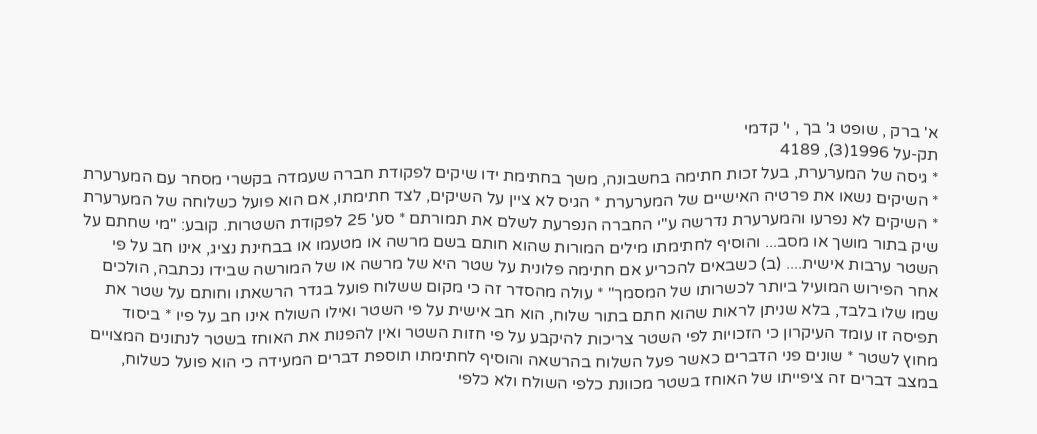א' ברק , שופט ג' בך , י' קדמי
תק-על 1996(3), 4189
* גיסה של המערערת, בעל זכות חתימה בחשבונה, משך בחתימת ידו שיקים לפקודת חברה שעמדה בקשרי מסחר עם המערערת * השיקים נשאו את פרטיה האישיים של המערערת * הגיס לא ציין על השיקים, לצד חתימתו, אם הוא פועל כשלוחה של המערערת * השיקים לא נפרעו והמערערת נדרשה ע"י החברה הנפרעת לשלם את תמורתם * סע' 25 לפקודת השטרות. קובע: "מי שחתם על שיק בתור מושך או מסב... והוסיף לחתימתו מילים המורות שהוא חותם בשם מרשה או מטעמו או בבחינת נציג, אינו חב על פי השטר ערבות אישית.... (ב) כשבאים להכריע אם חתימה פלונית על שטר היא של מרשה או של המורשה שבידו נכתבה, הולכים אחר הפירוש המועיל ביותר לכשרותו של המסמך" * עולה מהסדר זה כי מקום ששלוח פועל בגדר הרשאתו וחותם על שטר את שמו שלו בלבד, בלא שניתן לראות שהוא חתם בתור שלוח, הוא חב אישית על פי השטר ואילו השולח אינו חב על פיו * ביסוד תפיסה זו עומד העיקרון כי הזכויות לפי השטר צריכות להיקבע על פי חזות השטר ואין להפנות את האוחז בשטר לנתונים המצויים מחוץ לשטר * שונים פני הדברים כאשר פעל השלוח בהרשאה והוסיף לחתימתו תוספת דברים המעידה כי הוא פועל כשלוח, במצב דברים זה ציפייתו של האוחז בשטר מכוונת כלפי השולח ולא כלפי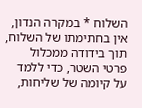השלוח * במקרה הנדון, אין בחתימתו של השלוח, תוך בידודה ממכלול פרטי השטר, כדי ללמד על קיומה של שליחות,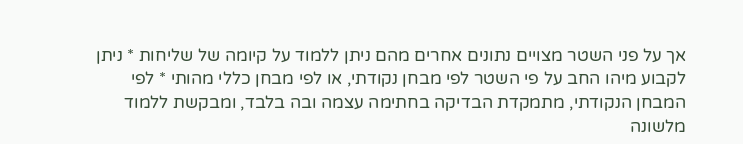אך על פני השטר מצויים נתונים אחרים מהם ניתן ללמוד על קיומה של שליחות * ניתן לקבוע מיהו החב על פי השטר לפי מבחן נקודתי, או לפי מבחן כללי מהותי * לפי המבחן הנקודתי, מתמקדת הבדיקה בחתימה עצמה ובה בלבד, ומבקשת ללמוד מלשונה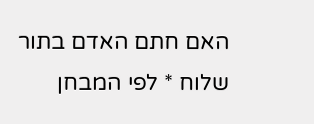האם חתם האדם בתור שלוח * לפי המבחן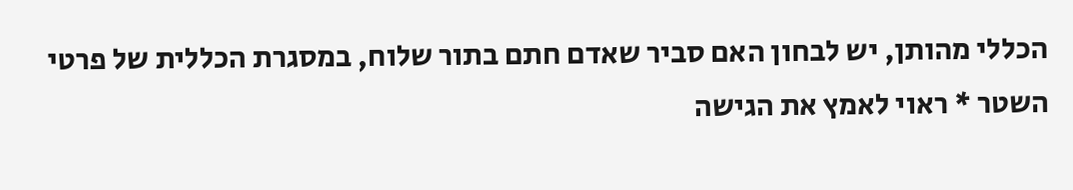הכללי מהותן, יש לבחון האם סביר שאדם חתם בתור שלוח, במסגרת הכללית של פרטי השטר * ראוי לאמץ את הגישה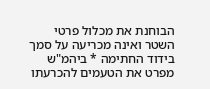הבוחנת את מכלול פרטי השטר ואינה מכריעה על סמך בידוד החתימה * ביהמ"ש מפרט את הטעמים להכרעתו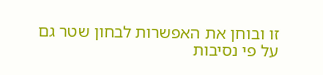זו ובוחן את האפשרות לבחון שטר גם על פי נסיבות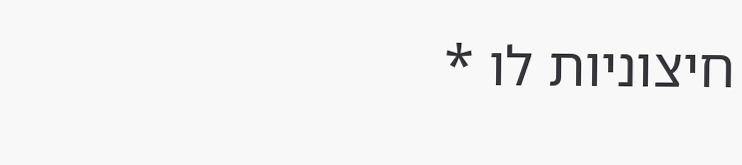חיצוניות לו *